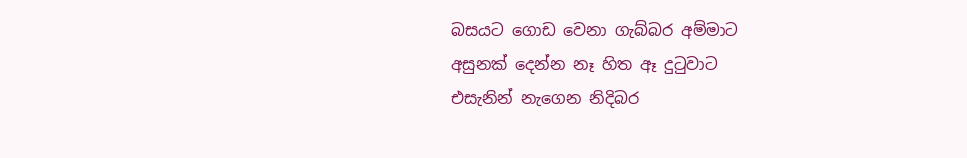බසයට ගොඩ වෙනා ගැබ්බර අම්මාට
අසුනක් දෙන්න නෑ හිත ඈ දුටුවාට
එසැනින් නැගෙන නිදිබර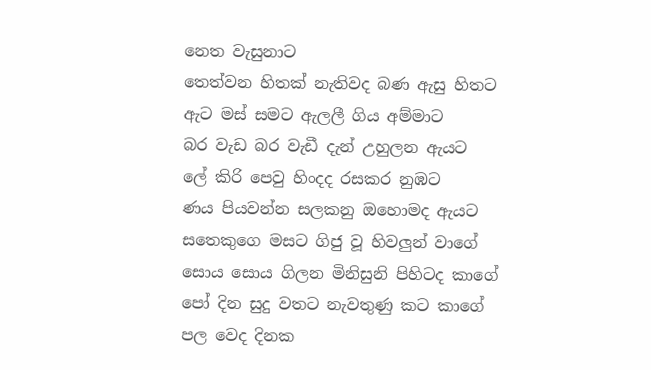නෙත වැසුනාට
තෙත්වන හිතක් නැතිවද බණ ඇසු හිතට
ඇට මස් සමට ඇලලී ගිය අම්මාට
බර වැඩ බර වැඩී දැන් උහුලන ඇයට
ලේ කිරි පෙවු හිංදද රසකර නුඹට
ණය පියවන්න සලකනු ඔහොමද ඇයට
සතෙකුගෙ මසට ගිජු වූ හිවලුන් වාගේ
සොය සොය ගිලන මිනිසුනි පිහිටද කාගේ
පෝ දින සුදු වතට නැවතුණු කට කාගේ
පල වෙද දිනක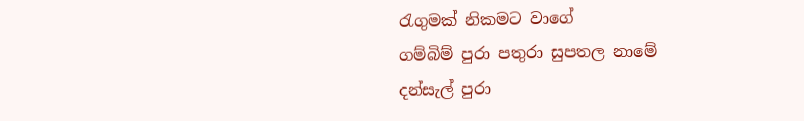රැගුමක් නිකමට වාගේ
ගම්බිම් පුරා පතුරා සුපතල නාමේ
දන්සැල් පුරා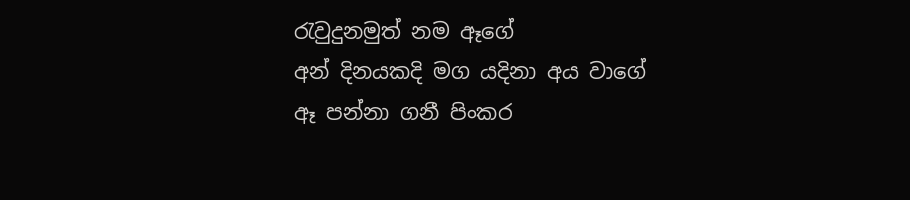රැවුදුනමුත් නම ඈගේ
අන් දිනයකදි මග යදිනා අය වාගේ
ඈ පන්නා ගනී පිංකර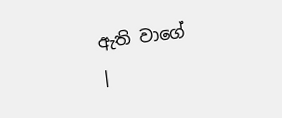ඇති වාගේ
|